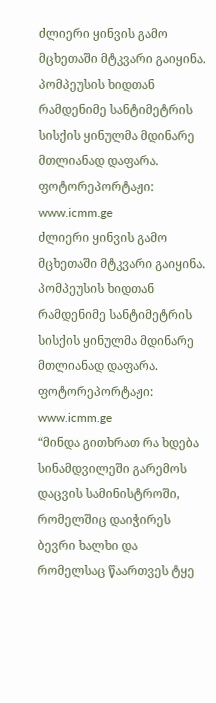ძლიერი ყინვის გამო მცხეთაში მტკვარი გაიყინა. პომპეუსის ხიდთან რამდენიმე სანტიმეტრის სისქის ყინულმა მდინარე მთლიანად დაფარა.
ფოტორეპორტაჟი: www.icmm.ge
ძლიერი ყინვის გამო მცხეთაში მტკვარი გაიყინა. პომპეუსის ხიდთან რამდენიმე სანტიმეტრის სისქის ყინულმა მდინარე მთლიანად დაფარა.
ფოტორეპორტაჟი: www.icmm.ge
“მინდა გითხრათ რა ხდება სინამდვილეში გარემოს დაცვის სამინისტროში, რომელშიც დაიჭირეს ბევრი ხალხი და რომელსაც წაართვეს ტყე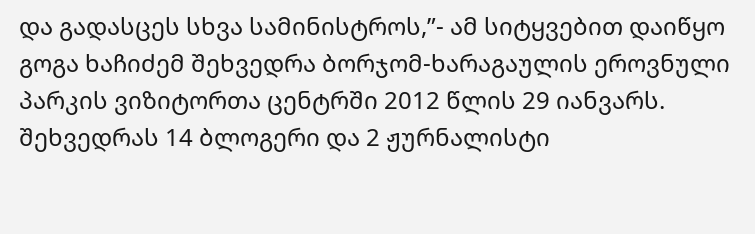და გადასცეს სხვა სამინისტროს,”- ამ სიტყვებით დაიწყო გოგა ხაჩიძემ შეხვედრა ბორჯომ-ხარაგაულის ეროვნული პარკის ვიზიტორთა ცენტრში 2012 წლის 29 იანვარს. შეხვედრას 14 ბლოგერი და 2 ჟურნალისტი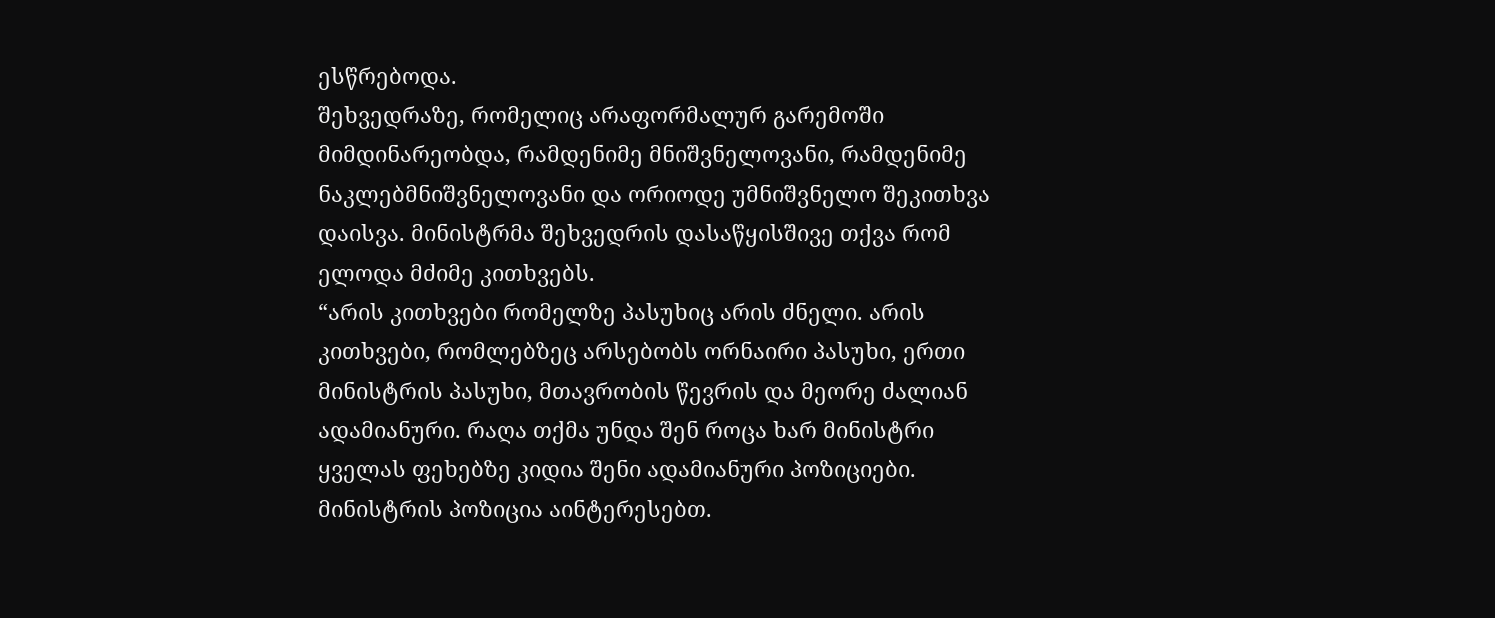ესწრებოდა.
შეხვედრაზე, რომელიც არაფორმალურ გარემოში მიმდინარეობდა, რამდენიმე მნიშვნელოვანი, რამდენიმე ნაკლებმნიშვნელოვანი და ორიოდე უმნიშვნელო შეკითხვა დაისვა. მინისტრმა შეხვედრის დასაწყისშივე თქვა რომ ელოდა მძიმე კითხვებს.
“არის კითხვები რომელზე პასუხიც არის ძნელი. არის კითხვები, რომლებზეც არსებობს ორნაირი პასუხი, ერთი მინისტრის პასუხი, მთავრობის წევრის და მეორე ძალიან ადამიანური. რაღა თქმა უნდა შენ როცა ხარ მინისტრი ყველას ფეხებზე კიდია შენი ადამიანური პოზიციები. მინისტრის პოზიცია აინტერესებთ.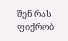შენ რას ფიქრობ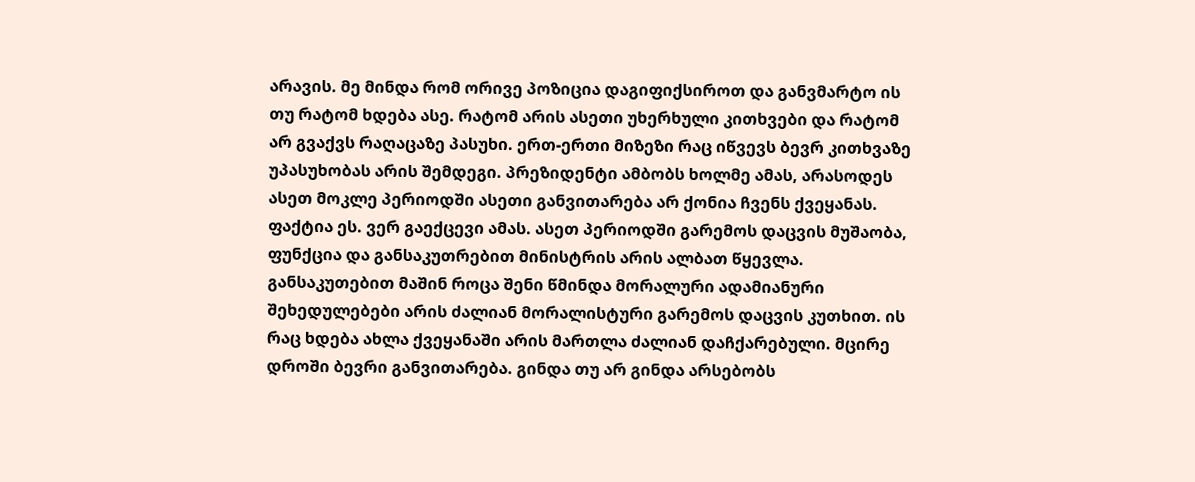არავის. მე მინდა რომ ორივე პოზიცია დაგიფიქსიროთ და განვმარტო ის თუ რატომ ხდება ასე. რატომ არის ასეთი უხერხული კითხვები და რატომ არ გვაქვს რაღაცაზე პასუხი. ერთ-ერთი მიზეზი რაც იწვევს ბევრ კითხვაზე უპასუხობას არის შემდეგი. პრეზიდენტი ამბობს ხოლმე ამას, არასოდეს ასეთ მოკლე პერიოდში ასეთი განვითარება არ ქონია ჩვენს ქვეყანას. ფაქტია ეს. ვერ გაექცევი ამას. ასეთ პერიოდში გარემოს დაცვის მუშაობა, ფუნქცია და განსაკუთრებით მინისტრის არის ალბათ წყევლა. განსაკუთებით მაშინ როცა შენი წმინდა მორალური ადამიანური შეხედულებები არის ძალიან მორალისტური გარემოს დაცვის კუთხით. ის რაც ხდება ახლა ქვეყანაში არის მართლა ძალიან დაჩქარებული. მცირე დროში ბევრი განვითარება. გინდა თუ არ გინდა არსებობს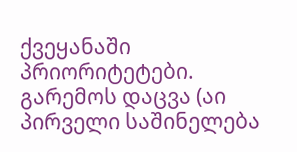ქვეყანაში პრიორიტეტები. გარემოს დაცვა (აი პირველი საშინელება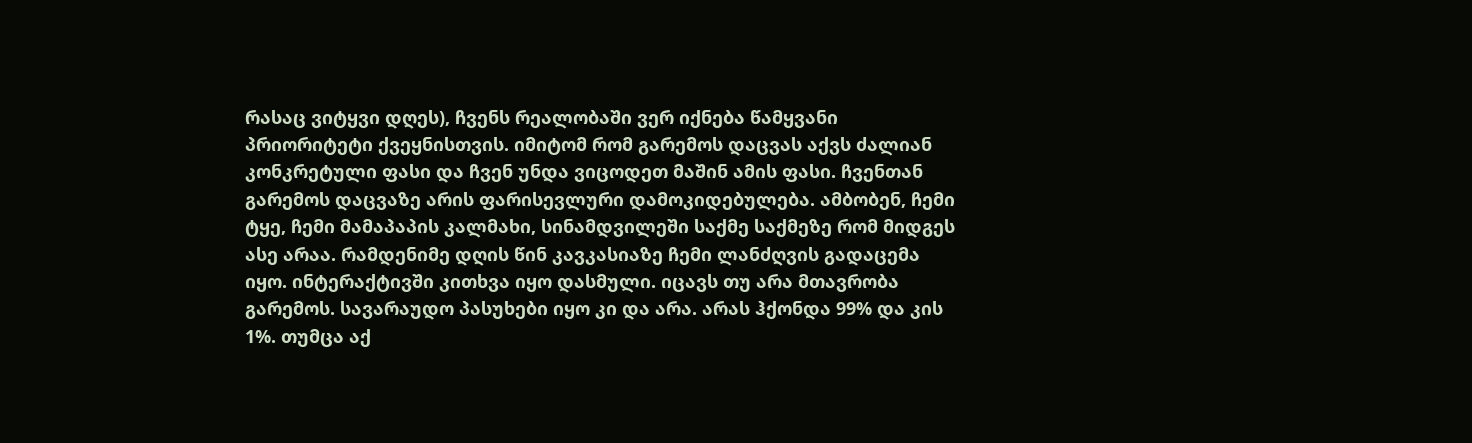რასაც ვიტყვი დღეს), ჩვენს რეალობაში ვერ იქნება წამყვანი პრიორიტეტი ქვეყნისთვის. იმიტომ რომ გარემოს დაცვას აქვს ძალიან კონკრეტული ფასი და ჩვენ უნდა ვიცოდეთ მაშინ ამის ფასი. ჩვენთან გარემოს დაცვაზე არის ფარისევლური დამოკიდებულება. ამბობენ, ჩემი ტყე, ჩემი მამაპაპის კალმახი, სინამდვილეში საქმე საქმეზე რომ მიდგეს ასე არაა. რამდენიმე დღის წინ კავკასიაზე ჩემი ლანძღვის გადაცემა იყო. ინტერაქტივში კითხვა იყო დასმული. იცავს თუ არა მთავრობა გარემოს. სავარაუდო პასუხები იყო კი და არა. არას ჰქონდა 99% და კის 1%. თუმცა აქ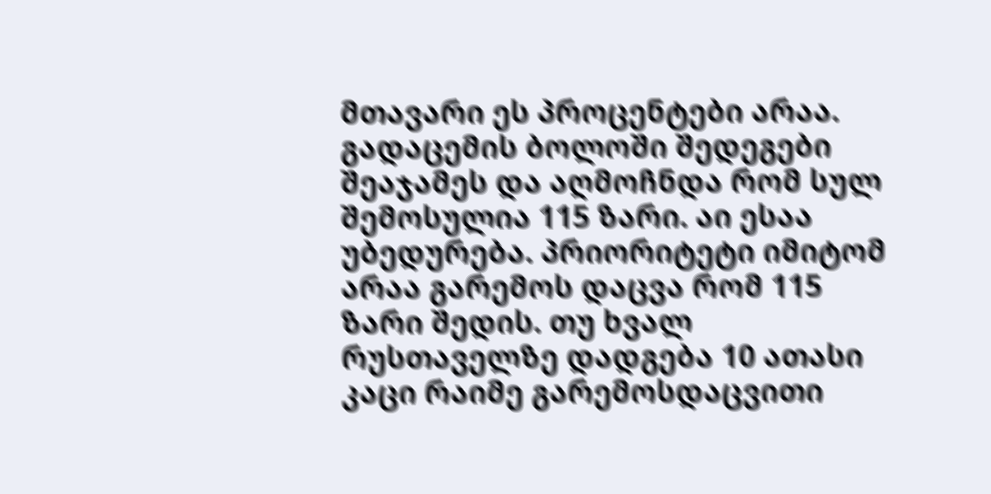მთავარი ეს პროცენტები არაა. გადაცემის ბოლოში შედეგები შეაჯამეს და აღმოჩნდა რომ სულ შემოსულია 115 ზარი. აი ესაა უბედურება. პრიორიტეტი იმიტომ არაა გარემოს დაცვა რომ 115 ზარი შედის. თუ ხვალ რუსთაველზე დადგება 10 ათასი კაცი რაიმე გარემოსდაცვითი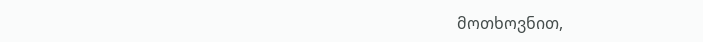მოთხოვნით,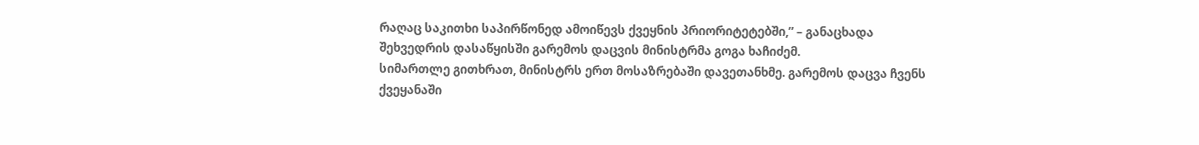რაღაც საკითხი საპირწონედ ამოიწევს ქვეყნის პრიორიტეტებში,” – განაცხადა შეხვედრის დასაწყისში გარემოს დაცვის მინისტრმა გოგა ხაჩიძემ.
სიმართლე გითხრათ, მინისტრს ერთ მოსაზრებაში დავეთანხმე. გარემოს დაცვა ჩვენს ქვეყანაში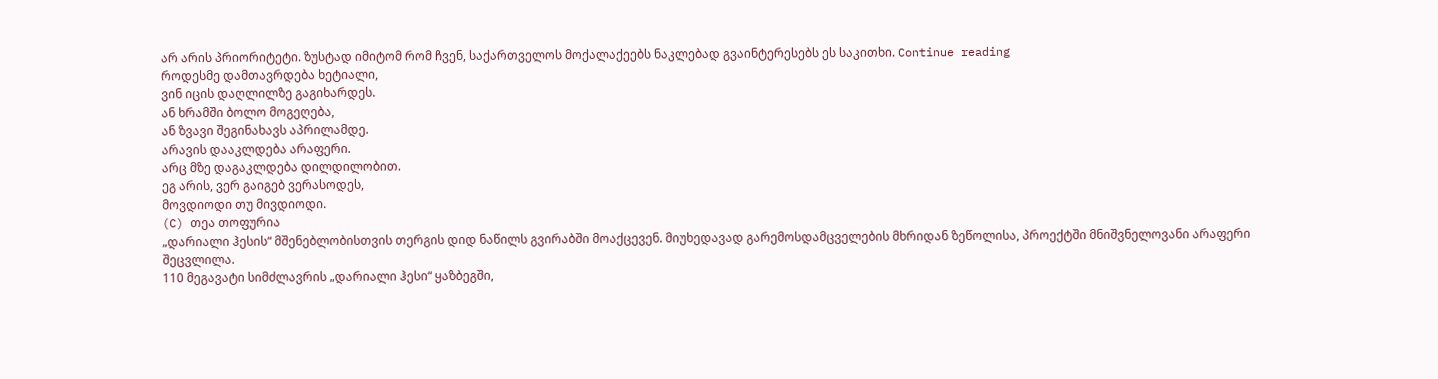არ არის პრიორიტეტი. ზუსტად იმიტომ რომ ჩვენ, საქართველოს მოქალაქეებს ნაკლებად გვაინტერესებს ეს საკითხი. Continue reading
როდესმე დამთავრდება ხეტიალი,
ვინ იცის დაღლილზე გაგიხარდეს.
ან ხრამში ბოლო მოგეღება,
ან ზვავი შეგინახავს აპრილამდე.
არავის დააკლდება არაფერი.
არც მზე დაგაკლდება დილდილობით.
ეგ არის, ვერ გაიგებ ვერასოდეს,
მოვდიოდი თუ მივდიოდი.
(C) თეა თოფურია
„დარიალი ჰესის“ მშენებლობისთვის თერგის დიდ ნაწილს გვირაბში მოაქცევენ. მიუხედავად გარემოსდამცველების მხრიდან ზეწოლისა, პროექტში მნიშვნელოვანი არაფერი შეცვლილა.
110 მეგავატი სიმძლავრის „დარიალი ჰესი“ ყაზბეგში,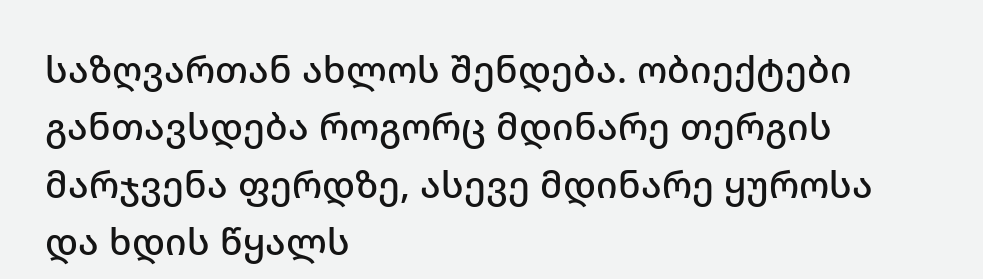საზღვართან ახლოს შენდება. ობიექტები განთავსდება როგორც მდინარე თერგის მარჯვენა ფერდზე, ასევე მდინარე ყუროსა და ხდის წყალს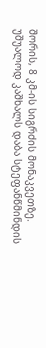შორის, 8 კმ-ის სიგრძის მონაკვეთზე. უშუალოდ კაშხალს დაბა სტეფანწმინდის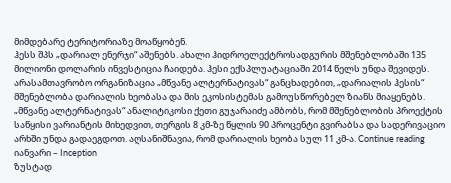მიმდებარე ტერიტორიაზე მოაწყობენ.
ჰესს შპს „დარიალ ენერჯი“ აშენებს. ახალი ჰიდროელექტროსადგურის მშენებლობაში 135 მილიონი დოლარის ინვესტიცია ჩაიდება. ჰესი ექსპლუატაციაში 2014 წელს უნდა შევიდეს.
არასამთავრობო ორგანიზაცია „მწვანე ალტერნატივას“ განცხადებით, „დარიალის ჰესის“ მშენებლობა დარიალის ხეობასა და მის ეკოსისტემას გამოუსწორებელ ზიანს მიაყენებს.
„მწვანე ალტერნატივას“ ანალიტიკოსი ქეთი გუჯარაიძე ამბობს, რომ მშენებლობის პროექტის საწყისი ვარიანტის მიხედვით, თერგის 8 კმ-ზე წყლის 90 პროცენტი გვირაბსა და სადერივაციო არხში უნდა გადაეგდოთ. აღსანიშნავია, რომ დარიალის ხეობა სულ 11 კმ-ა. Continue reading
იანვარი – Inception
ზუსტად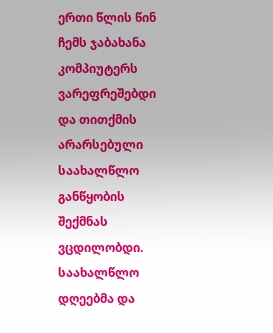ერთი წლის წინ ჩემს ჯაბახანა კომპიუტერს ვარეფრეშებდი და თითქმის არარსებული საახალწლო განწყობის შექმნას ვცდილობდი.
საახალწლო დღეებმა და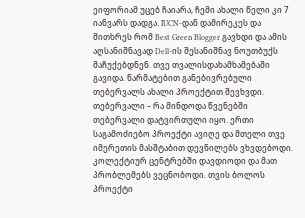ეიფორიამ უცებ ჩაიარა, ჩემი ახალი წელი კი 7 იანვარს დადგა. IUCN-დან დამირეკეს და მითხრეს რომ Best Green Blogger გავხდი და ამის აღსანიშნავად Dell-ის შესანიშნავ ნოუთბუქს მაჩუქებდნენ. თვე თვალისდახამხამებაში გავიდა. წარმატებით განებივრებული თებერვალს ახალი პროექტით შევხვდი.
თებერვალი – რა მინდოდა წვენებში
თებერვალი დატვირთული იყო. ერთი საგამოძიებო პროექტი ავიღე და მთელი თვე იმერეთის მასშტაბით დევნილებს ვხვდებოდი. კოლექტიურ ცენტრებში დავდიოდი და მათ პრობლემებს ვეცნობოდი. თვის ბოლოს პროექტი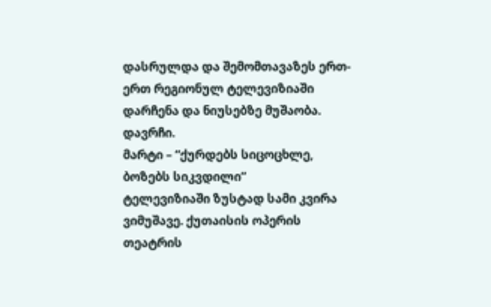დასრულდა და შემომთავაზეს ერთ-ერთ რეგიონულ ტელევიზიაში დარჩენა და ნიუსებზე მუშაობა. დავრჩი.
მარტი – “ქურდებს სიცოცხლე, ბოზებს სიკვდილი”
ტელევიზიაში ზუსტად სამი კვირა ვიმუშავე. ქუთაისის ოპერის თეატრის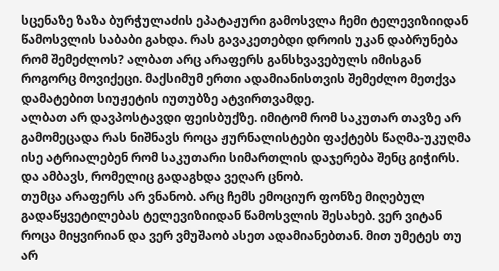სცენაზე ზაზა ბურჭულაძის ეპატაჟური გამოსვლა ჩემი ტელევიზიიდან წამოსვლის საბაბი გახდა. რას გავაკეთებდი დროის უკან დაბრუნება რომ შემეძლოს? ალბათ არც არაფერს განსხვავებულს იმისგან როგორც მოვიქეცი. მაქსიმუმ ერთი ადამიანისთვის შემეძლო მეთქვა დამატებით სიუჟეტის იუთუბზე ატვირთვამდე.
ალბათ არ დავპოსტავდი ფეისბუქზე. იმიტომ რომ საკუთარ თავზე არ გამომეცადა რას ნიშნავს როცა ჟურნალისტები ფაქტებს წაღმა-უკუღმა ისე ატრიალებენ რომ საკუთარი სიმართლის დაჯერება შენც გიჭირს. და ამბავს, რომელიც გადაგხდა ვეღარ ცნობ.
თუმცა არაფერს არ ვნანობ. არც ჩემს ემოციურ ფონზე მიღებულ გადაწყვეტილებას ტელევიზიიდან წამოსვლის შესახებ. ვერ ვიტან როცა მიყვირიან და ვერ ვმუშაობ ასეთ ადამიანებთან. მით უმეტეს თუ არ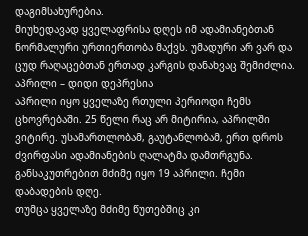დაგიმსახურებია.
მიუხედავად ყველაფრისა დღეს იმ ადამიანებთან ნორმალური ურთიერთობა მაქვს. უმადური არ ვარ და ცუდ რაღაცებთან ერთად კარგის დანახვაც შემიძლია.
აპრილი – დიდი დეპრესია
აპრილი იყო ყველაზე რთული პერიოდი ჩემს ცხოვრებაში. 25 წელი რაც არ მიტირია, აპრილში ვიტირე. უსამართლობამ, გაუტანლობამ, ერთ დროს ძვირფასი ადამიანების ღალატმა დამთრგუნა. განსაკუთრებით მძიმე იყო 19 აპრილი. ჩემი დაბადების დღე.
თუმცა ყველაზე მძიმე წუთებშიც კი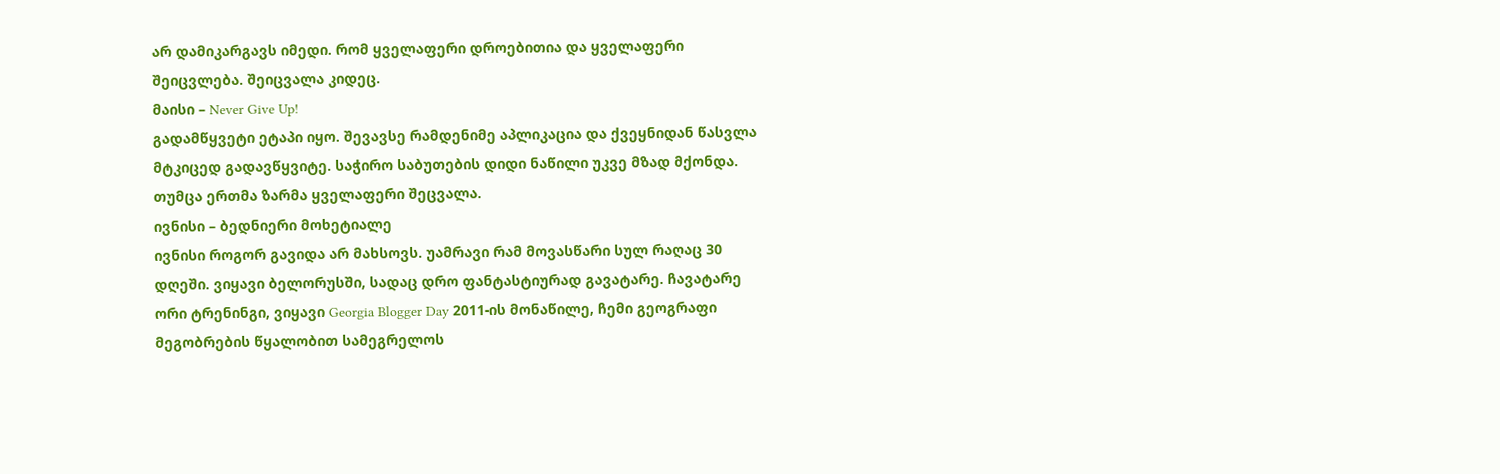არ დამიკარგავს იმედი. რომ ყველაფერი დროებითია და ყველაფერი შეიცვლება. შეიცვალა კიდეც.
მაისი – Never Give Up!
გადამწყვეტი ეტაპი იყო. შევავსე რამდენიმე აპლიკაცია და ქვეყნიდან წასვლა მტკიცედ გადავწყვიტე. საჭირო საბუთების დიდი ნაწილი უკვე მზად მქონდა. თუმცა ერთმა ზარმა ყველაფერი შეცვალა.
ივნისი – ბედნიერი მოხეტიალე
ივნისი როგორ გავიდა არ მახსოვს. უამრავი რამ მოვასწარი სულ რაღაც 30 დღეში. ვიყავი ბელორუსში, სადაც დრო ფანტასტიურად გავატარე. ჩავატარე ორი ტრენინგი, ვიყავი Georgia Blogger Day 2011-ის მონაწილე, ჩემი გეოგრაფი მეგობრების წყალობით სამეგრელოს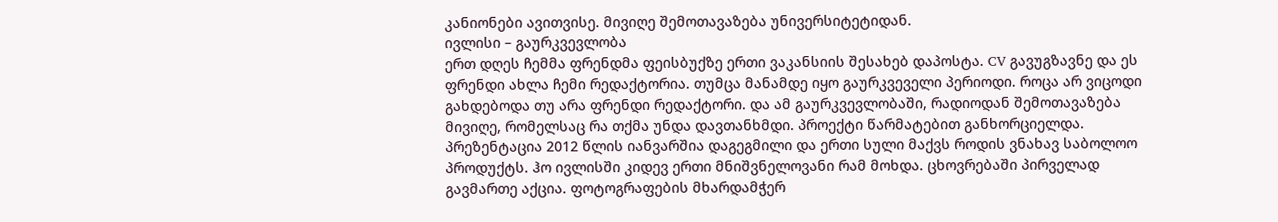კანიონები ავითვისე. მივიღე შემოთავაზება უნივერსიტეტიდან.
ივლისი – გაურკვევლობა
ერთ დღეს ჩემმა ფრენდმა ფეისბუქზე ერთი ვაკანსიის შესახებ დაპოსტა. CV გავუგზავნე და ეს ფრენდი ახლა ჩემი რედაქტორია. თუმცა მანამდე იყო გაურკვეველი პერიოდი. როცა არ ვიცოდი გახდებოდა თუ არა ფრენდი რედაქტორი. და ამ გაურკვევლობაში, რადიოდან შემოთავაზება მივიღე, რომელსაც რა თქმა უნდა დავთანხმდი. პროექტი წარმატებით განხორციელდა. პრეზენტაცია 2012 წლის იანვარშია დაგეგმილი და ერთი სული მაქვს როდის ვნახავ საბოლოო პროდუქტს. ჰო ივლისში კიდევ ერთი მნიშვნელოვანი რამ მოხდა. ცხოვრებაში პირველად გავმართე აქცია. ფოტოგრაფების მხარდამჭერ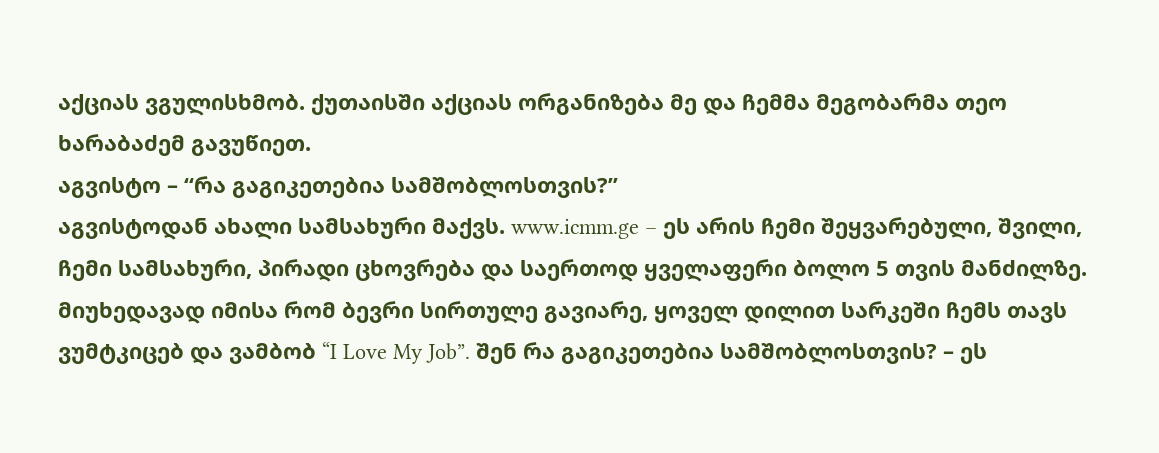აქციას ვგულისხმობ. ქუთაისში აქციას ორგანიზება მე და ჩემმა მეგობარმა თეო ხარაბაძემ გავუწიეთ.
აგვისტო – “რა გაგიკეთებია სამშობლოსთვის?”
აგვისტოდან ახალი სამსახური მაქვს. www.icmm.ge – ეს არის ჩემი შეყვარებული, შვილი, ჩემი სამსახური, პირადი ცხოვრება და საერთოდ ყველაფერი ბოლო 5 თვის მანძილზე. მიუხედავად იმისა რომ ბევრი სირთულე გავიარე, ყოველ დილით სარკეში ჩემს თავს ვუმტკიცებ და ვამბობ “I Love My Job”. შენ რა გაგიკეთებია სამშობლოსთვის? – ეს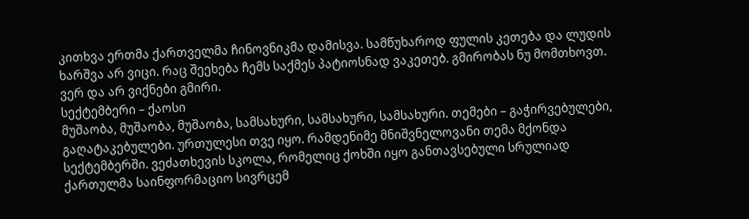კითხვა ერთმა ქართველმა ჩინოვნიკმა დამისვა. სამწუხაროდ ფულის კეთება და ლუდის ხარშვა არ ვიცი. რაც შეეხება ჩემს საქმეს პატიოსნად ვაკეთებ. გმირობას ნუ მომთხოვთ. ვერ და არ ვიქნები გმირი.
სექტემბერი – ქაოსი
მუშაობა, მუშაობა, მუშაობა, სამსახური, სამსახური, სამსახური. თემები – გაჭირვებულები, გაღატაკებულები. ურთულესი თვე იყო. რამდენიმე მნიშვნელოვანი თემა მქონდა სექტემბერში. ვეძათხევის სკოლა, რომელიც ქოხში იყო განთავსებული სრულიად ქართულმა საინფორმაციო სივრცემ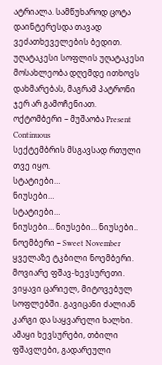ატრიალა. სამწუხაროდ ცოტა დაინტერესდა თავად ვეძათხეველების ბედით. უღატაკესი სოფლის უღატაკესი მოსახლეობა დღემდე ითხოვს დახმარებას, მაგრამ პატრონი ჯერ არ გამოჩენიათ.
ოქტომბერი – მუშაობა Present Continuous
სექტემბრის მსგავსად რთული თვე იყო.
სტატიები…
ნიუსები…
სტატიები…
ნიუსები… ნიუსები… ნიუსები..
ნოემბერი – Sweet November
ყველაზე ტკბილი ნოემბერი. მოვიარე ფშავ-ხევსურეთი. ვიყავი ცარიელ, მიტოვებულ სოფლებში. გავიცანი ძალიან კარგი და საყვარელი ხალხი. ამაყი ხევსურები, თბილი ფშავლები, გადარეული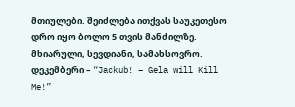მთიულები. შეიძლება ითქვას საუკეთესო დრო იყო ბოლო 5 თვის მანძილზე. მხიარული, სევდიანი, სამახსოვრო.
დეკემბერი – “Jackub! – Gela will Kill Me!”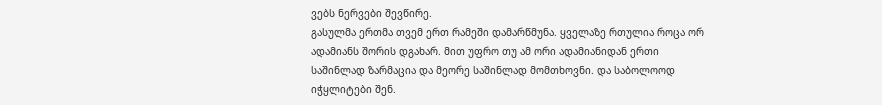ვებს ნერვები შევწირე.
გასულმა ერთმა თვემ ერთ რამეში დამარწმუნა. ყველაზე რთულია როცა ორ ადამიანს შორის დგახარ. მით უფრო თუ ამ ორი ადამიანიდან ერთი საშინლად ზარმაცია და მეორე საშინლად მომთხოვნი. და საბოლოოდ იჭყლიტები შენ.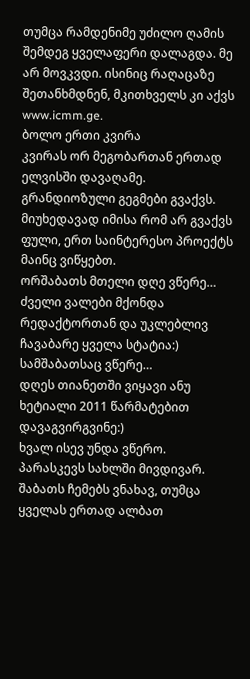თუმცა რამდენიმე უძილო ღამის შემდეგ ყველაფერი დალაგდა. მე არ მოვკვდი. ისინიც რაღაცაზე შეთანხმდნენ, მკითხველს კი აქვს www.icmm.ge.
ბოლო ერთი კვირა
კვირას ორ მეგობართან ერთად ელვისში დავაღამე. გრანდიოზული გეგმები გვაქვს. მიუხედავად იმისა რომ არ გვაქვს ფული, ერთ საინტერესო პროექტს მაინც ვიწყებთ.
ორშაბათს მთელი დღე ვწერე… ძველი ვალები მქონდა რედაქტორთან და უკლებლივ ჩავაბარე ყველა სტატია:)
სამშაბათსაც ვწერე…
დღეს თიანეთში ვიყავი ანუ ხეტიალი 2011 წარმატებით დავაგვირგვინე:)
ხვალ ისევ უნდა ვწერო.
პარასკევს სახლში მივდივარ.
შაბათს ჩემებს ვნახავ, თუმცა ყველას ერთად ალბათ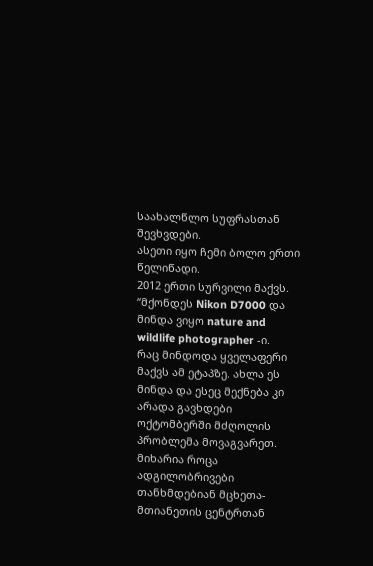საახალწლო სუფრასთან შევხვდები.
ასეთი იყო ჩემი ბოლო ერთი წელიწადი.
2012 ერთი სურვილი მაქვს.
“მქონდეს Nikon D7000 და მინდა ვიყო nature and wildlife photographer -ი.
რაც მინდოდა ყველაფერი მაქვს ამ ეტაპზე. ახლა ეს მინდა და ესეც მექნება კი არადა გავხდები
ოქტომბერში მძღოლის პრობლემა მოვაგვარეთ. მიხარია როცა ადგილობრივები თანხმდებიან მცხეთა-მთიანეთის ცენტრთან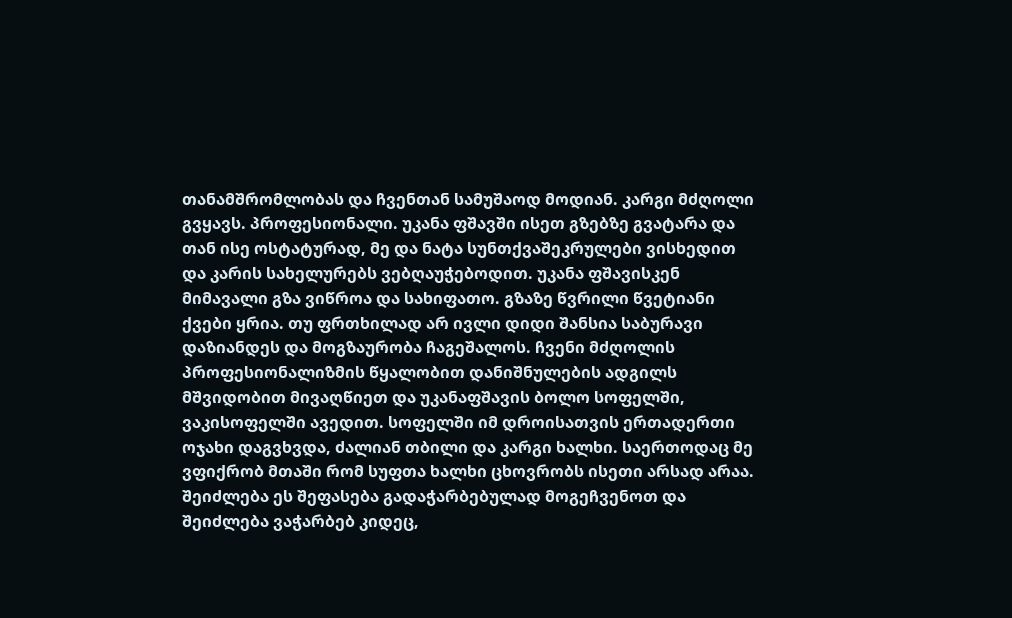თანამშრომლობას და ჩვენთან სამუშაოდ მოდიან. კარგი მძღოლი გვყავს. პროფესიონალი. უკანა ფშავში ისეთ გზებზე გვატარა და თან ისე ოსტატურად, მე და ნატა სუნთქვაშეკრულები ვისხედით და კარის სახელურებს ვებღაუჭებოდით. უკანა ფშავისკენ მიმავალი გზა ვიწროა და სახიფათო. გზაზე წვრილი წვეტიანი ქვები ყრია. თუ ფრთხილად არ ივლი დიდი შანსია საბურავი დაზიანდეს და მოგზაურობა ჩაგეშალოს. ჩვენი მძღოლის პროფესიონალიზმის წყალობით დანიშნულების ადგილს მშვიდობით მივაღწიეთ და უკანაფშავის ბოლო სოფელში, ვაკისოფელში ავედით. სოფელში იმ დროისათვის ერთადერთი ოჯახი დაგვხვდა, ძალიან თბილი და კარგი ხალხი. საერთოდაც მე ვფიქრობ მთაში რომ სუფთა ხალხი ცხოვრობს ისეთი არსად არაა. შეიძლება ეს შეფასება გადაჭარბებულად მოგეჩვენოთ და შეიძლება ვაჭარბებ კიდეც,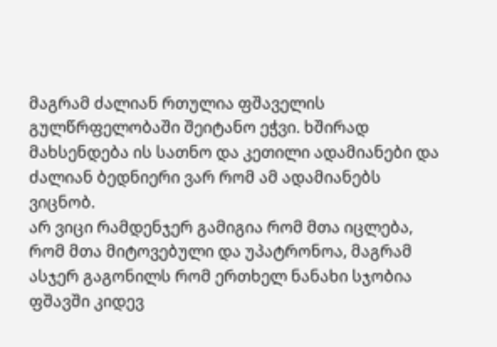მაგრამ ძალიან რთულია ფშაველის გულწრფელობაში შეიტანო ეჭვი. ხშირად მახსენდება ის სათნო და კეთილი ადამიანები და ძალიან ბედნიერი ვარ რომ ამ ადამიანებს ვიცნობ.
არ ვიცი რამდენჯერ გამიგია რომ მთა იცლება, რომ მთა მიტოვებული და უპატრონოა, მაგრამ ასჯერ გაგონილს რომ ერთხელ ნანახი სჯობია ფშავში კიდევ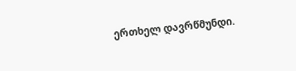ერთხელ დავრწმუნდი.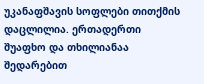უკანაფშავის სოფლები თითქმის დაცლილია. ერთადერთი შუაფხო და თხილიანაა შედარებით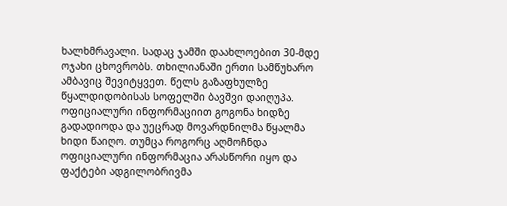ხალხმრავალი. სადაც ჯამში დაახლოებით 30-მდე ოჯახი ცხოვრობს. თხილიანაში ერთი სამწუხარო ამბავიც შევიტყვეთ. წელს გაზაფხულზე წყალდიდობისას სოფელში ბავშვი დაიღუპა. ოფიციალური ინფორმაციით გოგონა ხიდზე გადადიოდა და უეცრად მოვარდნილმა წყალმა ხიდი წაიღო. თუმცა როგორც აღმოჩნდა ოფიციალური ინფორმაცია არასწორი იყო და ფაქტები ადგილობრივმა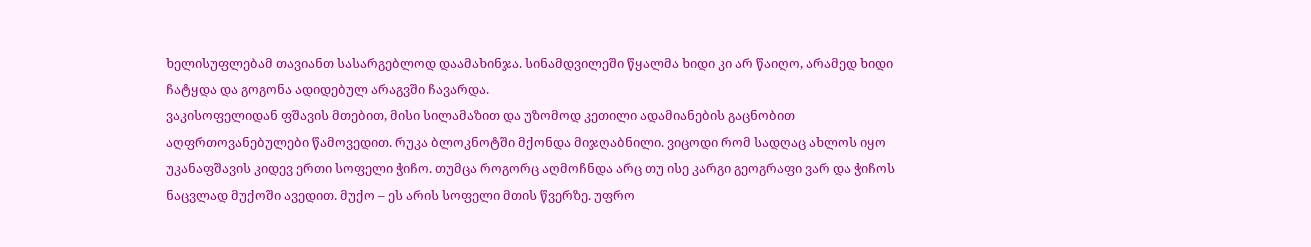ხელისუფლებამ თავიანთ სასარგებლოდ დაამახინჯა. სინამდვილეში წყალმა ხიდი კი არ წაიღო, არამედ ხიდი ჩატყდა და გოგონა ადიდებულ არაგვში ჩავარდა.
ვაკისოფელიდან ფშავის მთებით, მისი სილამაზით და უზომოდ კეთილი ადამიანების გაცნობით აღფრთოვანებულები წამოვედით. რუკა ბლოკნოტში მქონდა მიჯღაბნილი. ვიცოდი რომ სადღაც ახლოს იყო უკანაფშავის კიდევ ერთი სოფელი ჭიჩო. თუმცა როგორც აღმოჩნდა არც თუ ისე კარგი გეოგრაფი ვარ და ჭიჩოს ნაცვლად მუქოში ავედით. მუქო – ეს არის სოფელი მთის წვერზე. უფრო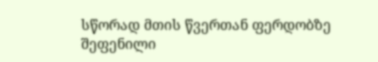სწორად მთის წვერთან ფერდობზე შეფენილი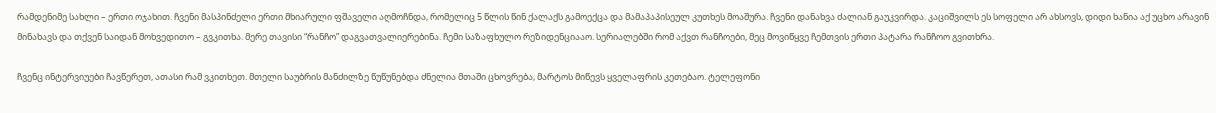რამდენიმე სახლი – ერთი ოჯახით. ჩვენი მასპინძელი ერთი მხიარული ფშაველი აღმოჩნდა, რომელიც 5 წლის წინ ქალაქს გამოექცა და მამაპაპისეულ კუთხეს მოაშურა. ჩვენი დანახვა ძალიან გაუკვირდა. კაციშვილს ეს სოფელი არ ახსოვს, დიდი ხანია აქ უცხო არავინ მინახავს და თქვენ საიდან მოხვედითო – გვკითხა. მერე თავისი “რანჩო” დაგვათვალიერებინა. ჩემი საზაფხულო რეზიდენციააო. სერიალებში რომ აქვთ რანჩოები, მეც მოვიწყვე ჩემთვის ერთი პატარა რანჩოო გვითხრა.

ჩვენც ინტერვიუები ჩავწერეთ, ათასი რამ ვკითხეთ. მთელი საუბრის მანძილზე წუწუნებდა ძნელია მთაში ცხოვრება, მარტოს მიწევს ყველაფრის კეთებაო. ტელეფონი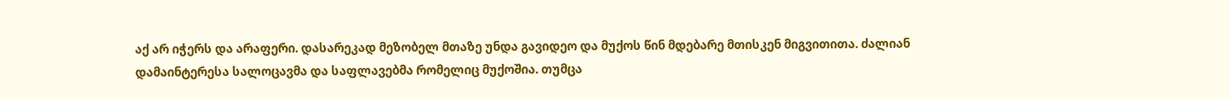აქ არ იჭერს და არაფერი. დასარეკად მეზობელ მთაზე უნდა გავიდეო და მუქოს წინ მდებარე მთისკენ მიგვითითა. ძალიან დამაინტერესა სალოცავმა და საფლავებმა რომელიც მუქოშია. თუმცა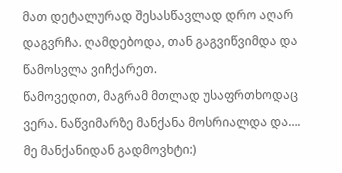მათ დეტალურად შესასწავლად დრო აღარ დაგვრჩა. ღამდებოდა, თან გაგვიწვიმდა და წამოსვლა ვიჩქარეთ.
წამოვედით, მაგრამ მთლად უსაფრთხოდაც ვერა. ნაწვიმარზე მანქანა მოსრიალდა და…. მე მანქანიდან გადმოვხტი:)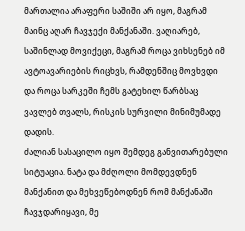მართალია არაფერი საშიში არ იყო, მაგრამ მაინც აღარ ჩავჯექი მანქანაში. ვაღიარებ, საშინლად მოვიქეცი, მაგრამ როცა ვიხსენებ იმ ავტოავარიების რიცხვს, რამდენშიც მოვხვდი და როცა სარკეში ჩემს გატეხილ წარბსაც ვავლებ თვალს, რისკის სურვილი მინიმუმადე დადის.
ძალიან სასაცილო იყო შემდეგ განვითარებული სიტუაცია. ნატა და მძღოლი მომდევდნენ მანქანით და მეხვეწებოდნენ რომ მანქანაში ჩავჯდარიყავი, მე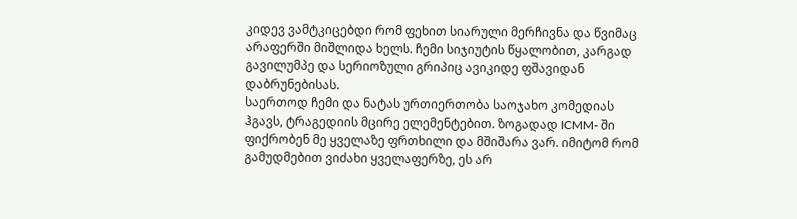კიდევ ვამტკიცებდი რომ ფეხით სიარული მერჩივნა და წვიმაც არაფერში მიშლიდა ხელს. ჩემი სიჯიუტის წყალობით, კარგად გავილუმპე და სერიოზული გრიპიც ავიკიდე ფშავიდან დაბრუნებისას.
საერთოდ ჩემი და ნატას ურთიერთობა საოჯახო კომედიას ჰგავს, ტრაგედიის მცირე ელემენტებით. ზოგადად ICMM- ში ფიქრობენ მე ყველაზე ფრთხილი და მშიშარა ვარ. იმიტომ რომ გამუდმებით ვიძახი ყველაფერზე, ეს არ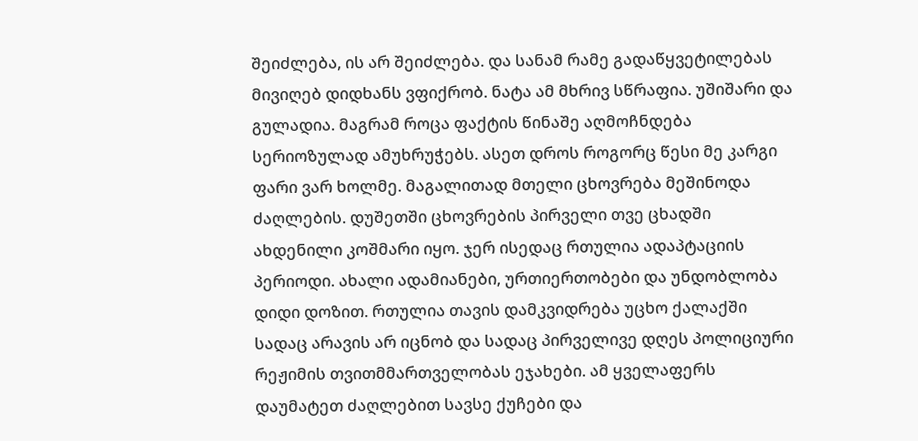შეიძლება, ის არ შეიძლება. და სანამ რამე გადაწყვეტილებას მივიღებ დიდხანს ვფიქრობ. ნატა ამ მხრივ სწრაფია. უშიშარი და გულადია. მაგრამ როცა ფაქტის წინაშე აღმოჩნდება სერიოზულად ამუხრუჭებს. ასეთ დროს როგორც წესი მე კარგი ფარი ვარ ხოლმე. მაგალითად მთელი ცხოვრება მეშინოდა ძაღლების. დუშეთში ცხოვრების პირველი თვე ცხადში ახდენილი კოშმარი იყო. ჯერ ისედაც რთულია ადაპტაციის პერიოდი. ახალი ადამიანები, ურთიერთობები და უნდობლობა დიდი დოზით. რთულია თავის დამკვიდრება უცხო ქალაქში სადაც არავის არ იცნობ და სადაც პირველივე დღეს პოლიციური რეჟიმის თვითმმართველობას ეჯახები. ამ ყველაფერს დაუმატეთ ძაღლებით სავსე ქუჩები და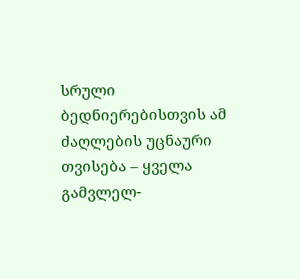სრული ბედნიერებისთვის ამ ძაღლების უცნაური თვისება – ყველა გამვლელ-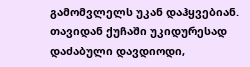გამომვლელს უკან დაჰყვებიან. თავიდან ქუჩაში უკიდურესად დაძაბული დავდიოდი,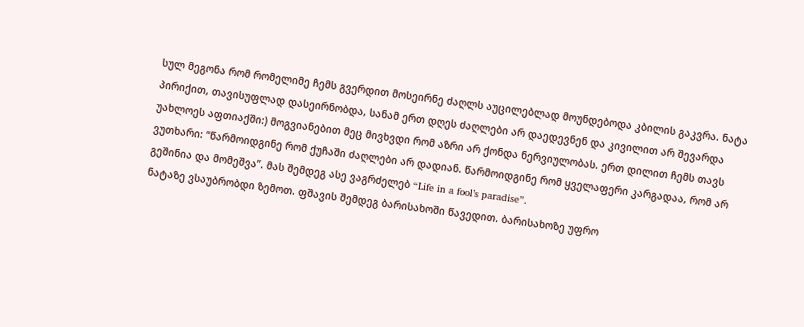სულ მეგონა რომ რომელიმე ჩემს გვერდით მოსეირნე ძაღლს აუცილებლად მოუნდებოდა კბილის გაკვრა. ნატა პირიქით, თავისუფლად დასეირნობდა, სანამ ერთ დღეს ძაღლები არ დაედევნენ და კივილით არ შევარდა უახლოეს აფთიაქში:) მოგვიანებით მეც მივხვდი რომ აზრი არ ქონდა ნერვიულობას. ერთ დილით ჩემს თავს ვუთხარი: “წარმოიდგინე რომ ქუჩაში ძაღლები არ დადიან. წარმოიდგინე რომ ყველაფერი კარგადაა, რომ არ გეშინია და მომეშვა”. მას შემდეგ ასე ვაგრძელებ “Life in a fool’s paradise”.
ნატაზე ვსაუბრობდი ზემოთ. ფშავის შემდეგ ბარისახოში წავედით. ბარისახოზე უფრო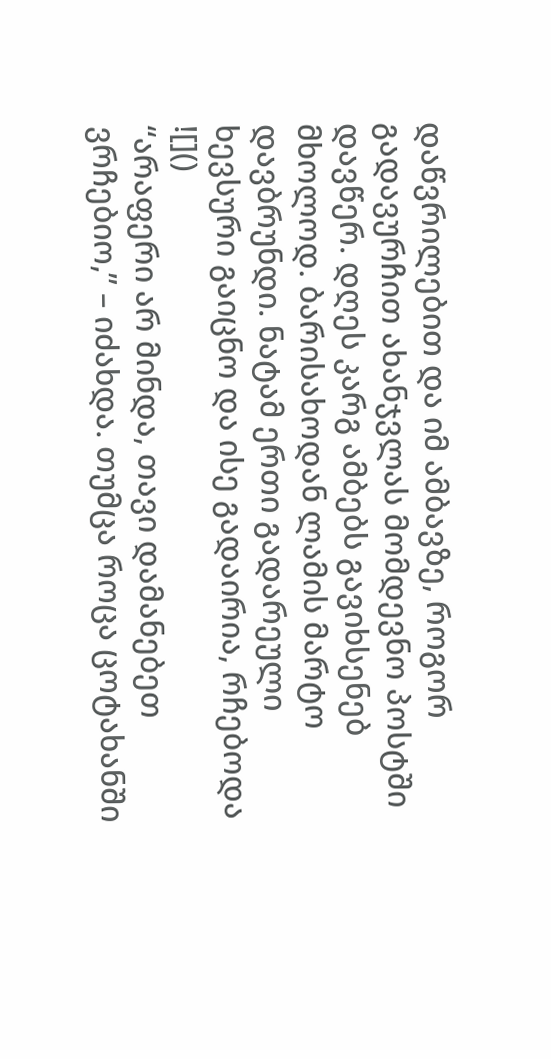დაწვრილებით და იმ ამბავზე, როგორ გადავურჩით ახანჯვლას მომდევნო პოსტში დავწერ. დღეს კარგ ამბებს გავიხსენებ მხოლოდ. ბარისახოდან ლამის მარტო დავბრუნდი. ნატამ ერთი გადარეული ხევსური გაიცნო და ისე გადაირია, რჩებოდა ![]()
“არაფერი არ მინდა, თავი დამანებეთ ვრჩებიო,” – იძახდა. თუმცა როცა ცოტახანში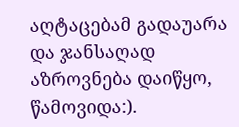აღტაცებამ გადაუარა და ჯანსაღად აზროვნება დაიწყო, წამოვიდა:).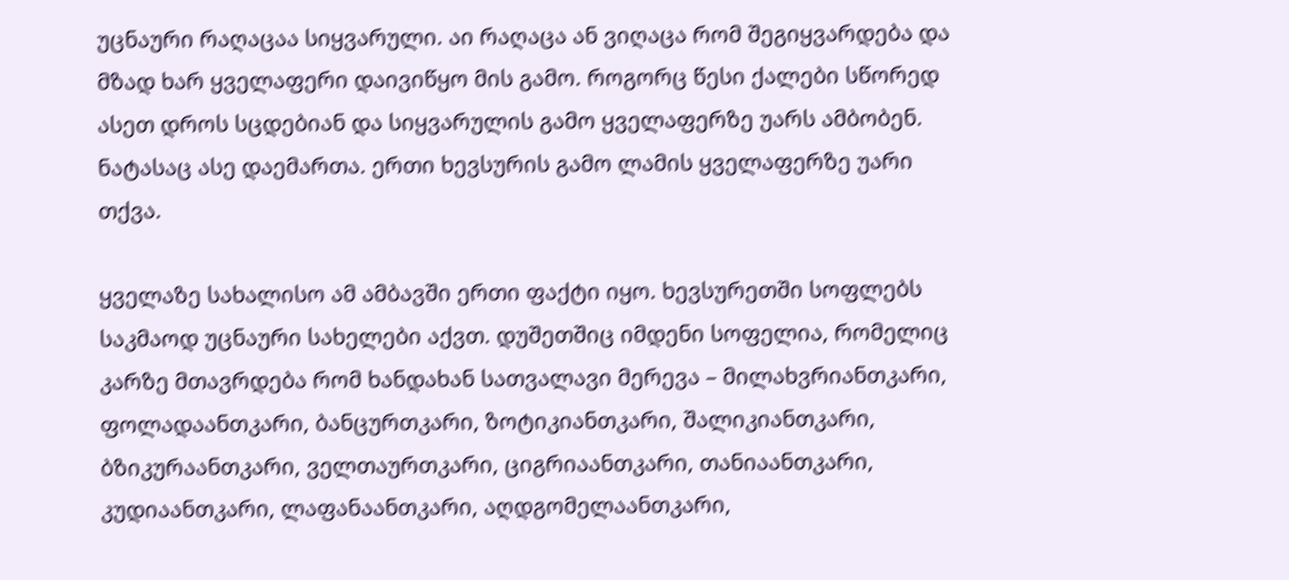უცნაური რაღაცაა სიყვარული. აი რაღაცა ან ვიღაცა რომ შეგიყვარდება და მზად ხარ ყველაფერი დაივიწყო მის გამო. როგორც წესი ქალები სწორედ ასეთ დროს სცდებიან და სიყვარულის გამო ყველაფერზე უარს ამბობენ. ნატასაც ასე დაემართა. ერთი ხევსურის გამო ლამის ყველაფერზე უარი თქვა.

ყველაზე სახალისო ამ ამბავში ერთი ფაქტი იყო. ხევსურეთში სოფლებს საკმაოდ უცნაური სახელები აქვთ. დუშეთშიც იმდენი სოფელია, რომელიც კარზე მთავრდება რომ ხანდახან სათვალავი მერევა – მილახვრიანთკარი, ფოლადაანთკარი, ბანცურთკარი, ზოტიკიანთკარი, შალიკიანთკარი, ბზიკურაანთკარი, ველთაურთკარი, ციგრიაანთკარი, თანიაანთკარი, კუდიაანთკარი, ლაფანაანთკარი, აღდგომელაანთკარი,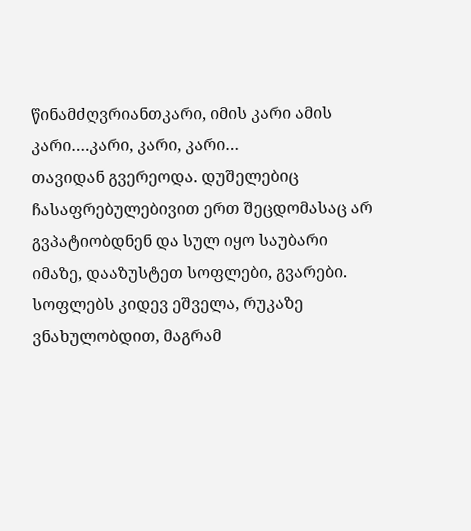წინამძღვრიანთკარი, იმის კარი ამის კარი….კარი, კარი, კარი…
თავიდან გვერეოდა. დუშელებიც ჩასაფრებულებივით ერთ შეცდომასაც არ გვპატიობდნენ და სულ იყო საუბარი იმაზე, დააზუსტეთ სოფლები, გვარები. სოფლებს კიდევ ეშველა, რუკაზე ვნახულობდით, მაგრამ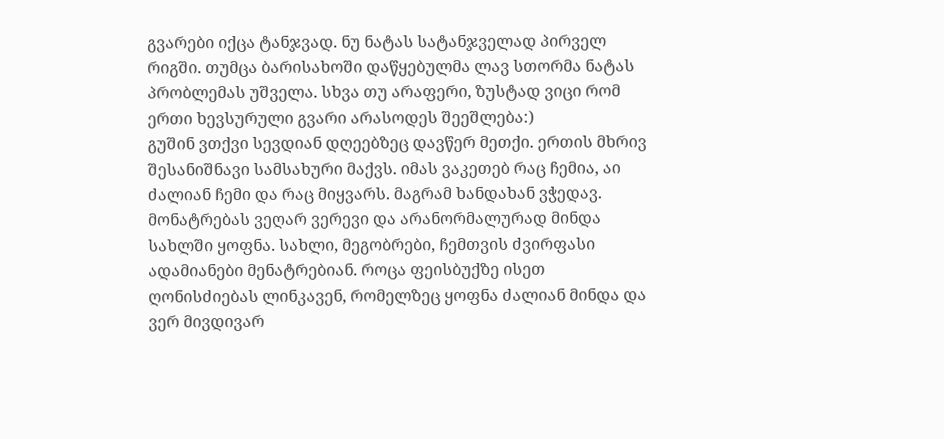გვარები იქცა ტანჯვად. ნუ ნატას სატანჯველად პირველ რიგში. თუმცა ბარისახოში დაწყებულმა ლავ სთორმა ნატას პრობლემას უშველა. სხვა თუ არაფერი, ზუსტად ვიცი რომ ერთი ხევსურული გვარი არასოდეს შეეშლება:)
გუშინ ვთქვი სევდიან დღეებზეც დავწერ მეთქი. ერთის მხრივ შესანიშნავი სამსახური მაქვს. იმას ვაკეთებ რაც ჩემია, აი ძალიან ჩემი და რაც მიყვარს. მაგრამ ხანდახან ვჭედავ. მონატრებას ვეღარ ვერევი და არანორმალურად მინდა სახლში ყოფნა. სახლი, მეგობრები, ჩემთვის ძვირფასი ადამიანები მენატრებიან. როცა ფეისბუქზე ისეთ ღონისძიებას ლინკავენ, რომელზეც ყოფნა ძალიან მინდა და ვერ მივდივარ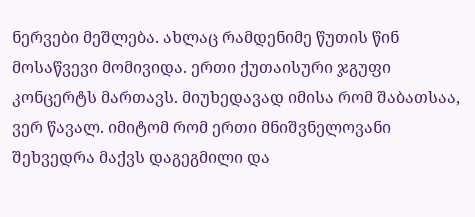ნერვები მეშლება. ახლაც რამდენიმე წუთის წინ მოსაწვევი მომივიდა. ერთი ქუთაისური ჯგუფი კონცერტს მართავს. მიუხედავად იმისა რომ შაბათსაა, ვერ წავალ. იმიტომ რომ ერთი მნიშვნელოვანი შეხვედრა მაქვს დაგეგმილი და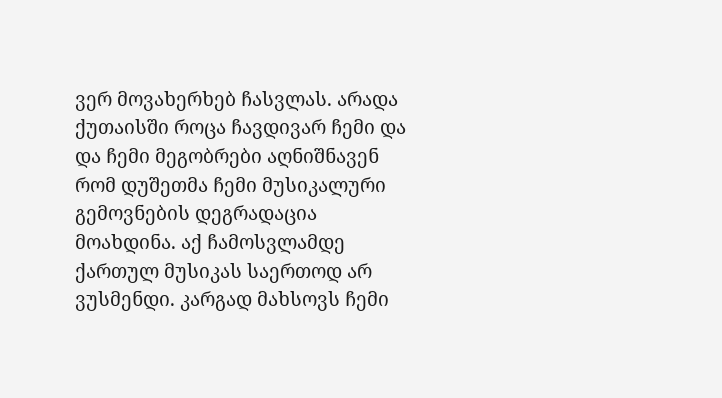ვერ მოვახერხებ ჩასვლას. არადა ქუთაისში როცა ჩავდივარ ჩემი და და ჩემი მეგობრები აღნიშნავენ რომ დუშეთმა ჩემი მუსიკალური გემოვნების დეგრადაცია მოახდინა. აქ ჩამოსვლამდე ქართულ მუსიკას საერთოდ არ ვუსმენდი. კარგად მახსოვს ჩემი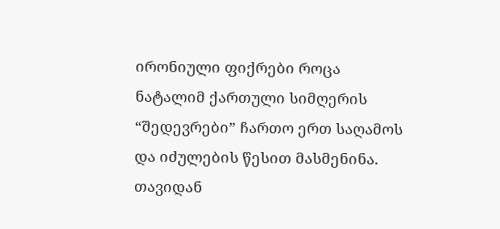ირონიული ფიქრები როცა ნატალიმ ქართული სიმღერის “შედევრები” ჩართო ერთ საღამოს და იძულების წესით მასმენინა. თავიდან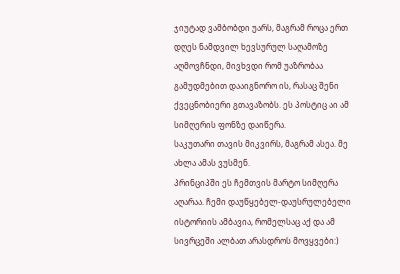ჯიუტად ვამბობდი უარს, მაგრამ როცა ერთ დღეს ნამდვილ ხევსურულ საღამოზე აღმოვჩნდი, მივხვდი რომ უაზრობაა გამუდმებით დააიგნორო ის, რასაც შენი ქვეცნობიერი გთავაზობს. ეს პოსტიც აი ამ სიმღერის ფონზე დაიწერა.
საკუთარი თავის მიკვირს, მაგრამ ასეა. მე ახლა ამას ვუსმენ.
პრინციპში ეს ჩემთვის მარტო სიმღერა აღარაა. ჩემი დაუწყებელ-დაუსრულებელი ისტორიის ამბავია, რომელსაც აქ და ამ სივრცეში ალბათ არასდროს მოვყვები:)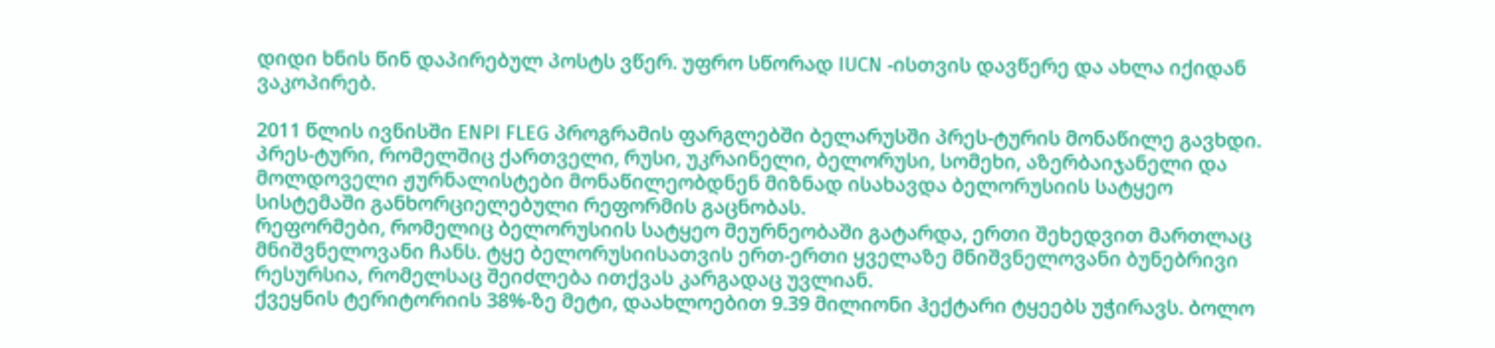დიდი ხნის წინ დაპირებულ პოსტს ვწერ. უფრო სწორად IUCN -ისთვის დავწერე და ახლა იქიდან ვაკოპირებ.

2011 წლის ივნისში ENPI FLEG პროგრამის ფარგლებში ბელარუსში პრეს-ტურის მონაწილე გავხდი. პრეს-ტური, რომელშიც ქართველი, რუსი, უკრაინელი, ბელორუსი, სომეხი, აზერბაიჯანელი და მოლდოველი ჟურნალისტები მონაწილეობდნენ მიზნად ისახავდა ბელორუსიის სატყეო სისტემაში განხორციელებული რეფორმის გაცნობას.
რეფორმები, რომელიც ბელორუსიის სატყეო მეურნეობაში გატარდა, ერთი შეხედვით მართლაც მნიშვნელოვანი ჩანს. ტყე ბელორუსიისათვის ერთ-ერთი ყველაზე მნიშვნელოვანი ბუნებრივი რესურსია, რომელსაც შეიძლება ითქვას კარგადაც უვლიან.
ქვეყნის ტერიტორიის 38%-ზე მეტი, დაახლოებით 9.39 მილიონი ჰექტარი ტყეებს უჭირავს. ბოლო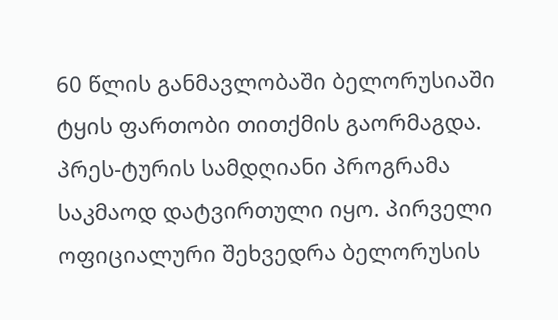60 წლის განმავლობაში ბელორუსიაში ტყის ფართობი თითქმის გაორმაგდა.
პრეს-ტურის სამდღიანი პროგრამა საკმაოდ დატვირთული იყო. პირველი ოფიციალური შეხვედრა ბელორუსის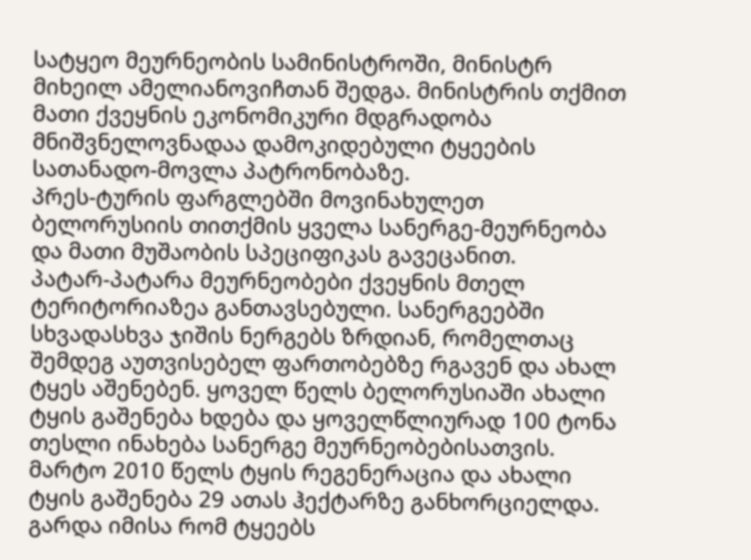სატყეო მეურნეობის სამინისტროში, მინისტრ მიხეილ ამელიანოვიჩთან შედგა. მინისტრის თქმით მათი ქვეყნის ეკონომიკური მდგრადობა მნიშვნელოვნადაა დამოკიდებული ტყეების სათანადო-მოვლა პატრონობაზე.
პრეს-ტურის ფარგლებში მოვინახულეთ ბელორუსიის თითქმის ყველა სანერგე-მეურნეობა და მათი მუშაობის სპეციფიკას გავეცანით.
პატარ-პატარა მეურნეობები ქვეყნის მთელ ტერიტორიაზეა განთავსებული. სანერგეებში სხვადასხვა ჯიშის ნერგებს ზრდიან, რომელთაც შემდეგ აუთვისებელ ფართობებზე რგავენ და ახალ ტყეს აშენებენ. ყოველ წელს ბელორუსიაში ახალი ტყის გაშენება ხდება და ყოველწლიურად 100 ტონა თესლი ინახება სანერგე მეურნეობებისათვის.
მარტო 2010 წელს ტყის რეგენერაცია და ახალი ტყის გაშენება 29 ათას ჰექტარზე განხორციელდა. გარდა იმისა რომ ტყეებს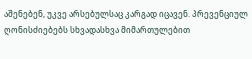აშენებენ, უკვე არსებულსაც კარგად იცავენ. პრევენციულ ღონისძიებებს სხვადასხვა მიმართულებით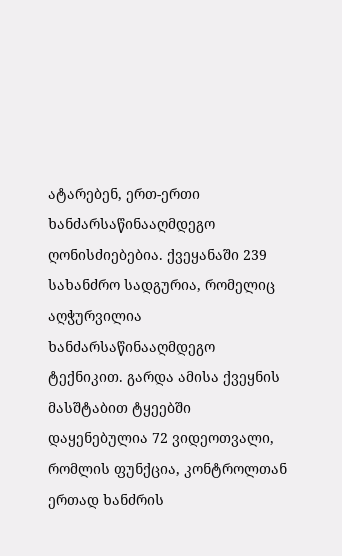ატარებენ, ერთ-ერთი ხანძარსაწინააღმდეგო ღონისძიებებია. ქვეყანაში 239 სახანძრო სადგურია, რომელიც აღჭურვილია ხანძარსაწინააღმდეგო ტექნიკით. გარდა ამისა ქვეყნის მასშტაბით ტყეებში დაყენებულია 72 ვიდეოთვალი, რომლის ფუნქცია, კონტროლთან ერთად ხანძრის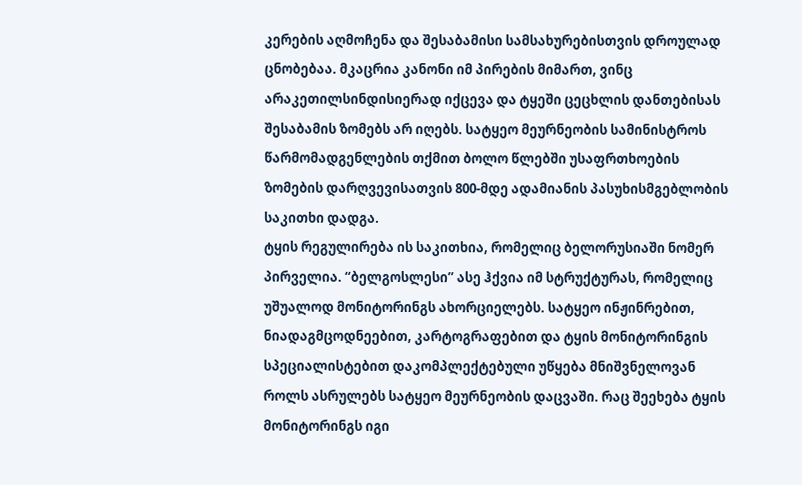კერების აღმოჩენა და შესაბამისი სამსახურებისთვის დროულად ცნობებაა. მკაცრია კანონი იმ პირების მიმართ, ვინც არაკეთილსინდისიერად იქცევა და ტყეში ცეცხლის დანთებისას შესაბამის ზომებს არ იღებს. სატყეო მეურნეობის სამინისტროს წარმომადგენლების თქმით ბოლო წლებში უსაფრთხოების ზომების დარღვევისათვის 800-მდე ადამიანის პასუხისმგებლობის საკითხი დადგა.
ტყის რეგულირება ის საკითხია, რომელიც ბელორუსიაში ნომერ პირველია. “ბელგოსლესი” ასე ჰქვია იმ სტრუქტურას, რომელიც უშუალოდ მონიტორინგს ახორციელებს. სატყეო ინჟინრებით, ნიადაგმცოდნეებით, კარტოგრაფებით და ტყის მონიტორინგის სპეციალისტებით დაკომპლექტებული უწყება მნიშვნელოვან როლს ასრულებს სატყეო მეურნეობის დაცვაში. რაც შეეხება ტყის მონიტორინგს იგი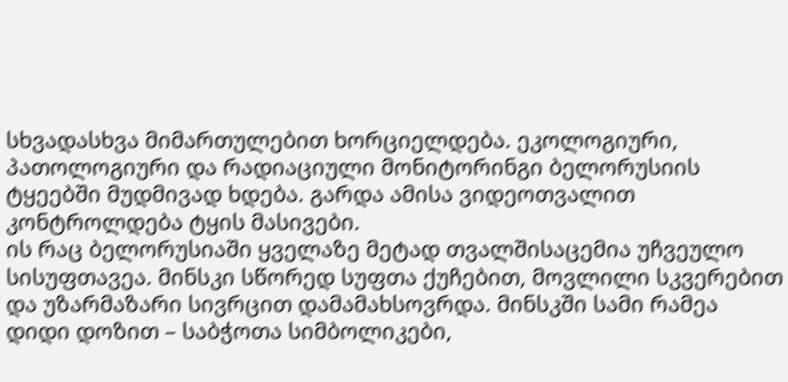სხვადასხვა მიმართულებით ხორციელდება. ეკოლოგიური, პათოლოგიური და რადიაციული მონიტორინგი ბელორუსიის ტყეებში მუდმივად ხდება. გარდა ამისა ვიდეოთვალით კონტროლდება ტყის მასივები.
ის რაც ბელორუსიაში ყველაზე მეტად თვალშისაცემია უჩვეულო სისუფთავეა. მინსკი სწორედ სუფთა ქუჩებით, მოვლილი სკვერებით და უზარმაზარი სივრცით დამამახსოვრდა. მინსკში სამი რამეა დიდი დოზით – საბჭოთა სიმბოლიკები,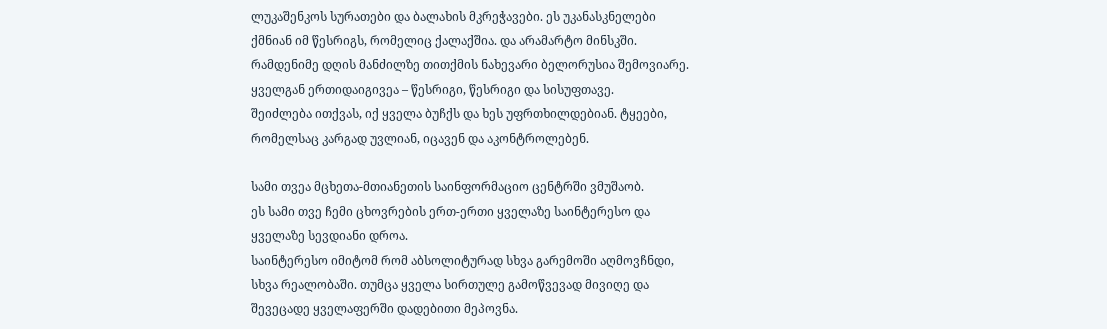ლუკაშენკოს სურათები და ბალახის მკრეჭავები. ეს უკანასკნელები ქმნიან იმ წესრიგს, რომელიც ქალაქშია. და არამარტო მინსკში. რამდენიმე დღის მანძილზე თითქმის ნახევარი ბელორუსია შემოვიარე. ყველგან ერთიდაიგივეა – წესრიგი, წესრიგი და სისუფთავე.
შეიძლება ითქვას, იქ ყველა ბუჩქს და ხეს უფრთხილდებიან. ტყეები, რომელსაც კარგად უვლიან, იცავენ და აკონტროლებენ.

სამი თვეა მცხეთა-მთიანეთის საინფორმაციო ცენტრში ვმუშაობ.
ეს სამი თვე ჩემი ცხოვრების ერთ-ერთი ყველაზე საინტერესო და ყველაზე სევდიანი დროა.
საინტერესო იმიტომ რომ აბსოლიტურად სხვა გარემოში აღმოვჩნდი, სხვა რეალობაში. თუმცა ყველა სირთულე გამოწვევად მივიღე და შევეცადე ყველაფერში დადებითი მეპოვნა.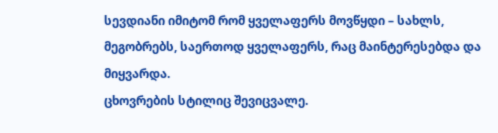სევდიანი იმიტომ რომ ყველაფერს მოვწყდი – სახლს, მეგობრებს, საერთოდ ყველაფერს, რაც მაინტერესებდა და მიყვარდა.
ცხოვრების სტილიც შევიცვალე.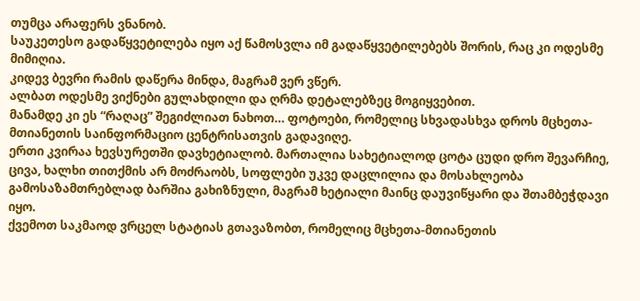თუმცა არაფერს ვნანობ.
საუკეთესო გადაწყვეტილება იყო აქ წამოსვლა იმ გადაწყვეტილებებს შორის, რაც კი ოდესმე მიმიღია.
კიდევ ბევრი რამის დაწერა მინდა, მაგრამ ვერ ვწერ.
ალბათ ოდესმე ვიქნები გულახდილი და ღრმა დეტალებზეც მოგიყვებით.
მანამდე კი ეს “რაღაც” შეგიძლიათ ნახოთ… ფოტოები, რომელიც სხვადასხვა დროს მცხეთა-მთიანეთის საინფორმაციო ცენტრისათვის გადავიღე.
ერთი კვირაა ხევსურეთში დავხეტიალობ. მართალია სახეტიალოდ ცოტა ცუდი დრო შევარჩიე, ცივა, ხალხი თითქმის არ მოძრაობს, სოფლები უკვე დაცლილია და მოსახლეობა გამოსაზამთრებლად ბარშია გახიზნული, მაგრამ ხეტიალი მაინც დაუვიწყარი და შთამბეჭდავი იყო.
ქვემოთ საკმაოდ ვრცელ სტატიას გთავაზობთ, რომელიც მცხეთა-მთიანეთის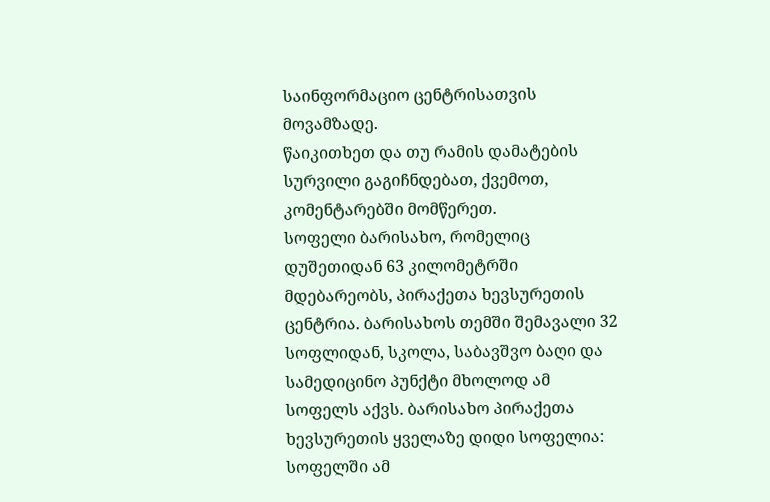საინფორმაციო ცენტრისათვის მოვამზადე.
წაიკითხეთ და თუ რამის დამატების სურვილი გაგიჩნდებათ, ქვემოთ, კომენტარებში მომწერეთ.
სოფელი ბარისახო, რომელიც დუშეთიდან 63 კილომეტრში მდებარეობს, პირაქეთა ხევსურეთის ცენტრია. ბარისახოს თემში შემავალი 32 სოფლიდან, სკოლა, საბავშვო ბაღი და სამედიცინო პუნქტი მხოლოდ ამ სოფელს აქვს. ბარისახო პირაქეთა ხევსურეთის ყველაზე დიდი სოფელია: სოფელში ამ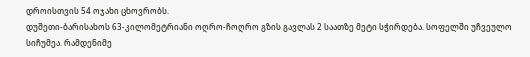დროისთვის 54 ოჯახი ცხოვრობს.
დუშეთი-ბარისახოს 63-კილომეტრიანი ოღრო-ჩოღრო გზის გავლას 2 საათზე მეტი სჭირდება. სოფელში უჩვეულო სიჩუმეა. რამდენიმე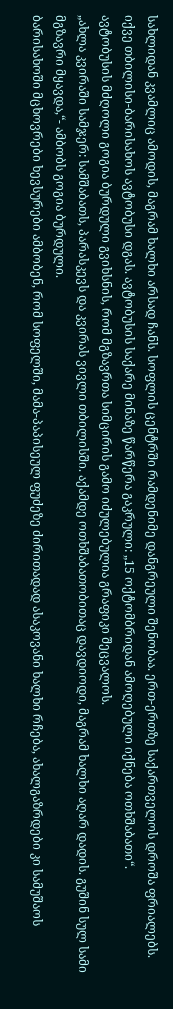სახლიდან კვამლიც ამოდის, მაგრამ ხალხი არსად ჩანს. სოფლის ცენტრში რამდენიმე დანგრეული შენობაა. ერთ-ერთზე საქართველოს დროშა ფრიალებს. იქვე თბილისი-ბარისახოს ავტობუსი დგას. ავტობუსის საქარე მინაზე წარწერა გაკრული: „15 ოქტომბრიდან ამოღებული იქნება ოთხშაბათი“.
ავტობუსის მძღოლი გოგია ბურდული გვიხსნის, რომ მგზავრთა სიმცირის გამო იძულებულია გრაფიკი შეცვალოს.
„ახლა კვირაში სამჯერ: სამშაბათს, პარასკევს და კვირას ვივლი თბილისში. აქამდე ოთხშაბათობითაც დავდიოდი, მაგრამ ხალხი აღარ დადის. გუშინ სულ სამი მგზავრი მყავდა,“- ამბობს გოგია ბურდული.
ბარისახოში მცხოვრები ხევსურები ამბობენ, რომ სოფელში, მამა-პაპისეულ ფუძეზე ძირითადად ასაკოვანი ხალხი რჩება, ახალგაზრდები კი სამუშაოს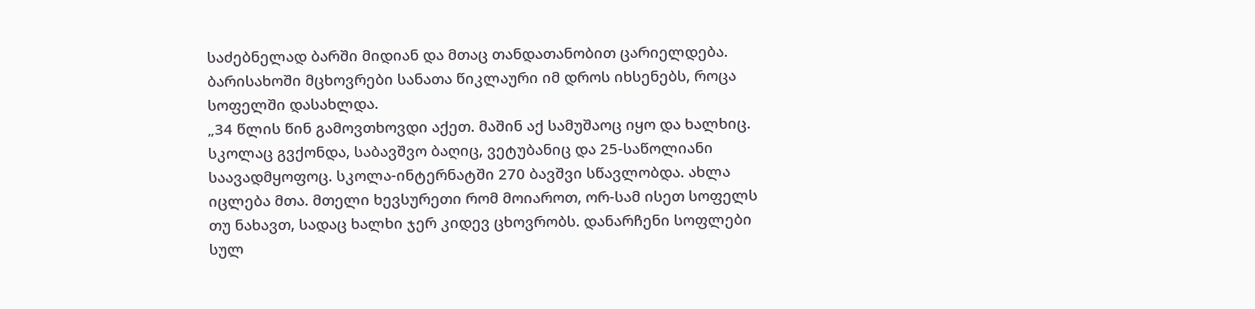საძებნელად ბარში მიდიან და მთაც თანდათანობით ცარიელდება.
ბარისახოში მცხოვრები სანათა წიკლაური იმ დროს იხსენებს, როცა სოფელში დასახლდა.
„34 წლის წინ გამოვთხოვდი აქეთ. მაშინ აქ სამუშაოც იყო და ხალხიც. სკოლაც გვქონდა, საბავშვო ბაღიც, ვეტუბანიც და 25-საწოლიანი საავადმყოფოც. სკოლა-ინტერნატში 270 ბავშვი სწავლობდა. ახლა იცლება მთა. მთელი ხევსურეთი რომ მოიაროთ, ორ-სამ ისეთ სოფელს თუ ნახავთ, სადაც ხალხი ჯერ კიდევ ცხოვრობს. დანარჩენი სოფლები სულ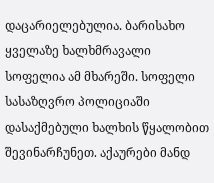დაცარიელებულია. ბარისახო ყველაზე ხალხმრავალი სოფელია ამ მხარეში. სოფელი სასაზღვრო პოლიციაში დასაქმებული ხალხის წყალობით შევინარჩუნეთ. აქაურები მანდ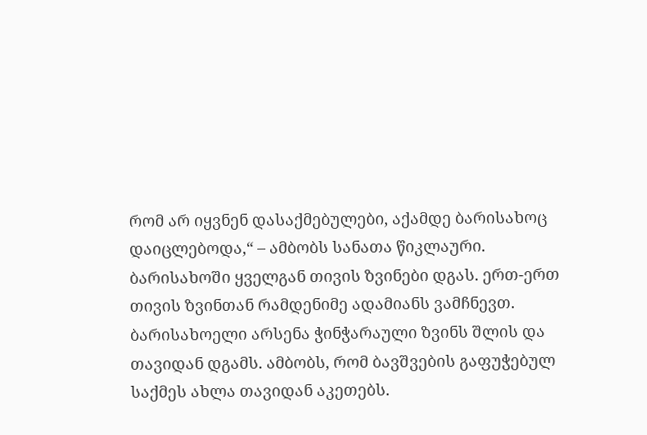რომ არ იყვნენ დასაქმებულები, აქამდე ბარისახოც დაიცლებოდა,“ – ამბობს სანათა წიკლაური.
ბარისახოში ყველგან თივის ზვინები დგას. ერთ-ერთ თივის ზვინთან რამდენიმე ადამიანს ვამჩნევთ. ბარისახოელი არსენა ჭინჭარაული ზვინს შლის და თავიდან დგამს. ამბობს, რომ ბავშვების გაფუჭებულ საქმეს ახლა თავიდან აკეთებს.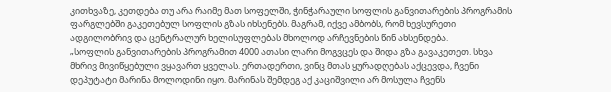კითხვაზე, კეთდება თუ არა რაიმე მათ სოფელში, ჭინჭარაული სოფლის განვითარების პროგრამის ფარგლებში გაკეთებულ სოფლის გზას იხსენებს. მაგრამ, იქვე ამბობს, რომ ხევსურეთი ადგილობრივ და ცენტრალურ ხელისუფლებას მხოლოდ არჩევნების წინ ახსენდება.
„სოფლის განვითარების პროგრამით 4000 ათასი ლარი მოგვცეს და შიდა გზა გავაკეთეთ. სხვა მხრივ მივიწყებული ვყავართ ყველას. ერთადერთი, ვინც მთას ყურადღებას აქცევდა, ჩვენი დეპუტატი მარინა მოლოდინი იყო. მარინას შემდეგ აქ კაციშვილი არ მოსულა ჩვენს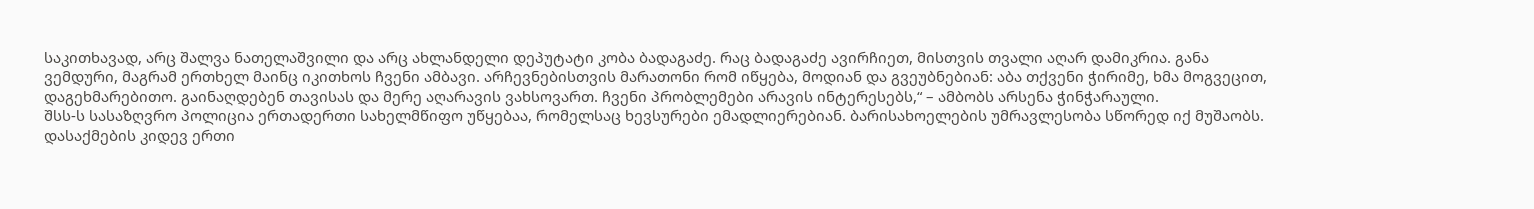საკითხავად, არც შალვა ნათელაშვილი და არც ახლანდელი დეპუტატი კობა ბადაგაძე. რაც ბადაგაძე ავირჩიეთ, მისთვის თვალი აღარ დამიკრია. განა ვემდური, მაგრამ ერთხელ მაინც იკითხოს ჩვენი ამბავი. არჩევნებისთვის მარათონი რომ იწყება, მოდიან და გვეუბნებიან: აბა თქვენი ჭირიმე, ხმა მოგვეცით, დაგეხმარებითო. გაინაღდებენ თავისას და მერე აღარავის ვახსოვართ. ჩვენი პრობლემები არავის ინტერესებს,“ – ამბობს არსენა ჭინჭარაული.
შსს-ს სასაზღვრო პოლიცია ერთადერთი სახელმწიფო უწყებაა, რომელსაც ხევსურები ემადლიერებიან. ბარისახოელების უმრავლესობა სწორედ იქ მუშაობს. დასაქმების კიდევ ერთი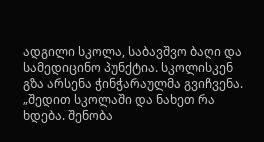ადგილი სკოლა, საბავშვო ბაღი და სამედიცინო პუნქტია. სკოლისკენ გზა არსენა ჭინჭარაულმა გვიჩვენა.
„შედით სკოლაში და ნახეთ რა ხდება. შენობა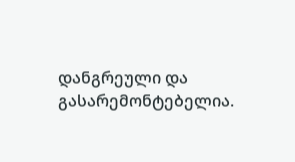დანგრეული და გასარემონტებელია.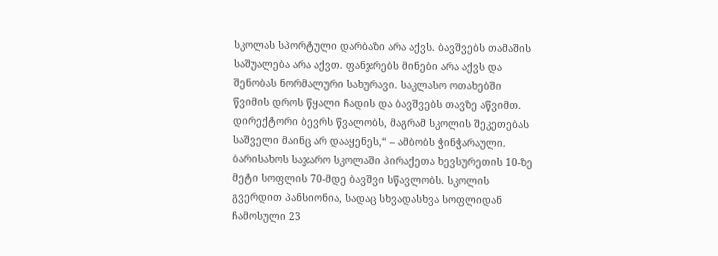სკოლას სპორტული დარბაზი არა აქვს. ბავშვებს თამაშის საშუალება არა აქვთ. ფანჯრებს მინები არა აქვს და შენობას ნორმალური სახურავი. საკლასო ოთახებში წვიმის დროს წყალი ჩადის და ბავშვებს თავზე აწვიმთ. დირექტორი ბევრს წვალობს, მაგრამ სკოლის შეკეთებას საშველი მაინც არ დააყენეს,“ – ამბობს ჭინჭარაული.
ბარისახოს საჯარო სკოლაში პირაქეთა ხევსურეთის 10-ზე მეტი სოფლის 70-მდე ბავშვი სწავლობს. სკოლის გვერდით პანსიონია, სადაც სხვადასხვა სოფლიდან ჩამოსული 23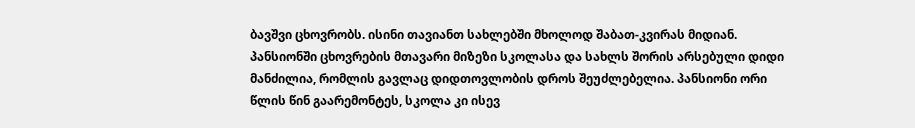ბავშვი ცხოვრობს. ისინი თავიანთ სახლებში მხოლოდ შაბათ-კვირას მიდიან. პანსიონში ცხოვრების მთავარი მიზეზი სკოლასა და სახლს შორის არსებული დიდი მანძილია, რომლის გავლაც დიდთოვლობის დროს შეუძლებელია. პანსიონი ორი წლის წინ გაარემონტეს, სკოლა კი ისევ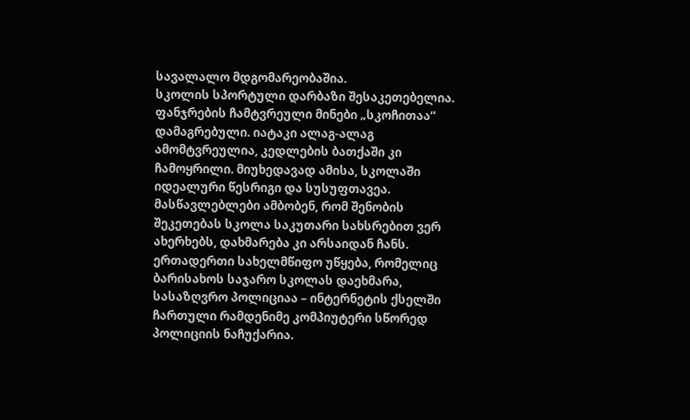სავალალო მდგომარეობაშია.
სკოლის სპორტული დარბაზი შესაკეთებელია. ფანჯრების ჩამტვრეული მინები „სკოჩითაა“ დამაგრებული. იატაკი ალაგ-ალაგ ამომტვრეულია, კედლების ბათქაში კი ჩამოყრილი. მიუხედავად ამისა, სკოლაში იდეალური წესრიგი და სუსუფთავეა. მასწავლებლები ამბობენ, რომ შენობის შეკეთებას სკოლა საკუთარი სახსრებით ვერ ახერხებს, დახმარება კი არსაიდან ჩანს. ერთადერთი სახელმწიფო უწყება, რომელიც ბარისახოს საჯარო სკოლას დაეხმარა, სასაზღვრო პოლიციაა – ინტერნეტის ქსელში ჩართული რამდენიმე კომპიუტერი სწორედ პოლიციის ნაჩუქარია.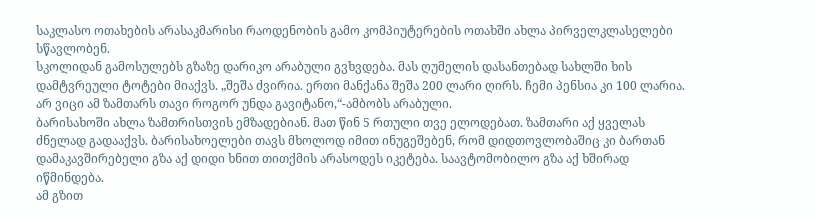საკლასო ოთახების არასაკმარისი რაოდენობის გამო კომპიუტერების ოთახში ახლა პირველკლასელები სწავლობენ.
სკოლიდან გამოსულებს გზაზე დარიკო არაბული გვხვდება. მას ღუმელის დასანთებად სახლში ხის დამტვრეული ტოტები მიაქვს. „შეშა ძვირია. ერთი მანქანა შეშა 200 ლარი ღირს. ჩემი პენსია კი 100 ლარია. არ ვიცი ამ ზამთარს თავი როგორ უნდა გავიტანო,“-ამბობს არაბული.
ბარისახოში ახლა ზამთრისთვის ემზადებიან. მათ წინ 5 რთული თვე ელოდებათ. ზამთარი აქ ყველას ძნელად გადააქვს. ბარისახოელები თავს მხოლოდ იმით ინუგეშებენ, რომ დიდთოვლობაშიც კი ბართან დამაკავშირებელი გზა აქ დიდი ხნით თითქმის არასოდეს იკეტება. საავტომობილო გზა აქ ხშირად იწმინდება.
ამ გზით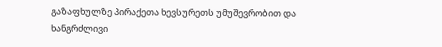გაზაფხულზე პირაქეთა ხევსურეთს უმუშევრობით და ხანგრძლივი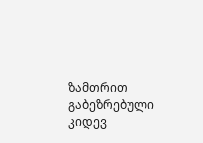ზამთრით გაბეზრებული კიდევ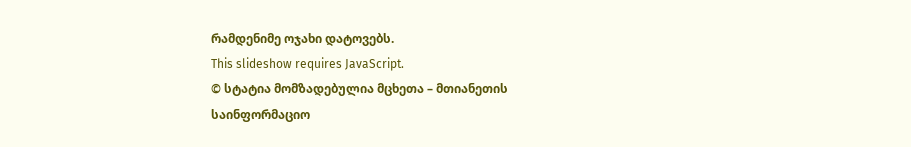რამდენიმე ოჯახი დატოვებს.
This slideshow requires JavaScript.
© სტატია მომზადებულია მცხეთა – მთიანეთის საინფორმაციო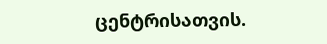ცენტრისათვის.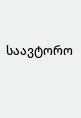საავტორო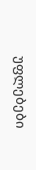უფლებები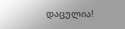დაცულია!